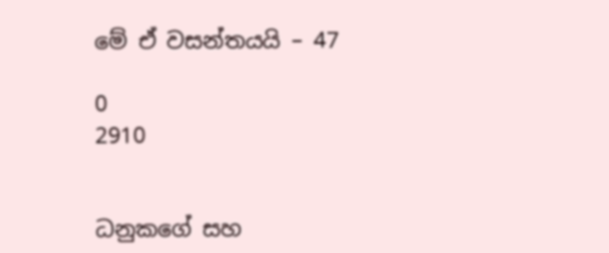මේ ඒ වසන්තයයි – 47

0
2910


ධනුකගේ සහ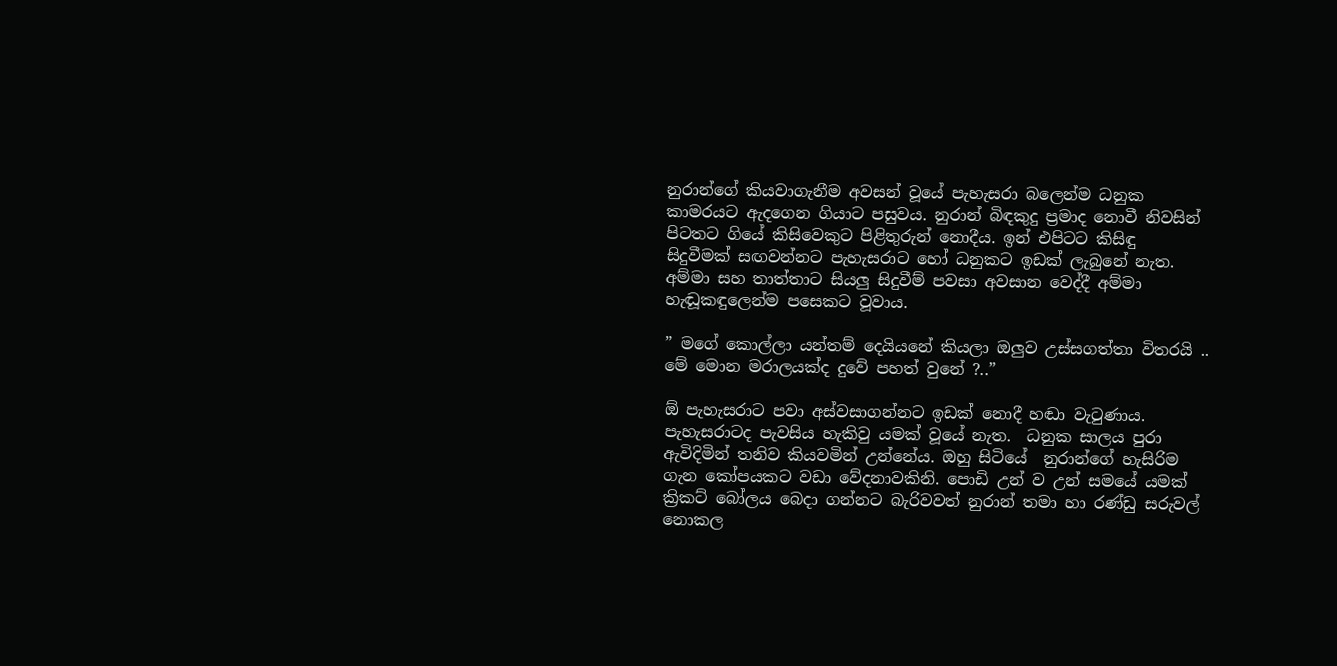නුරාන්ගේ කියවාගැනීම අවසන් වූයේ පැහැසරා බලෙන්ම ධනුක කාමරයට ඇදගෙන ගියාට පසුවය. නුරාන් බිඳකුදු ප්‍රමාද නොවී නිවසින් පිටතට ගියේ කිසිවෙකුට පිළිතුරුන් නොදීය. ඉන් එපිටට කිසිඳු  සිදුවීමක් සඟවන්නට පැහැසරාට හෝ ධනුකට ඉඩක් ලැබුනේ නැත. අම්මා සහ තාත්තාට සියලු සිදුවීම් පවසා අවසාන වෙද්දී අම්මා හැඬූකඳුලෙන්ම පසෙකට වූවාය.

” මගේ කොල්ලා යන්තම් දෙයියනේ කියලා ඔලුව උස්සගත්තා විතරයි .. මේ මොන මරාලයක්ද දුවේ පහත් වුනේ ?..”

ඕ පැහැසරාට පවා අස්වසාගන්නට ඉඩක් නොදී හඬා වැටුණාය. පැහැසරාටද පැවසිය හැකිවු යමක් වූයේ නැත.  ධනුක සාලය පුරා ඇවිදිමින් තනිව කියවමින් උන්නේය. ඔහු සිටියේ  නුරාන්ගේ හැසිරිම ගැන කෝපයකට වඩා වේදනාවකිනි. පොඩි උන් ව උන් සමයේ යමක් ක්‍රිකට් බෝලය බෙදා ගන්නට බැරිවවත් නුරාන් තමා හා රණ්ඩු සරුවල් නොකල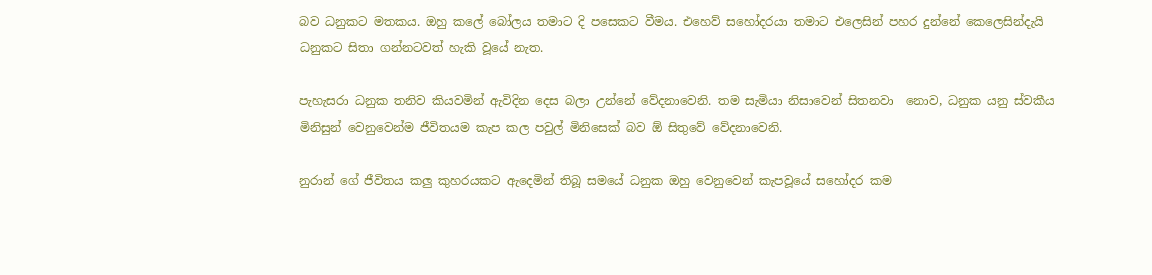බව ධනුකට මතකය. ඔහු කලේ බෝලය තමාට දි පසෙකට වීමය. එහෙව් සහෝදරයා තමාට එලෙසින් පහර දුන්නේ කෙලෙසින්දැයි ධනුකට සිතා ගන්නටවත් හැකි වූයේ නැත.

පැහැසරා ධනුක තනිව කියවමින් ඇවිදින දෙස බලා උන්නේ වේදනාවෙනි. තම සැමියා නිසාවෙන් සිතනවා  නොව, ධනුක යනු ස්වකීය මිනිසුන් වෙනුවෙන්ම ජීවිතයම කැප කල පවුල් මිනිසෙක් බව ඕ සිතුවේ වේදනාවෙනි.

නුරාන් ගේ ජීවිතය කලු කුහරයකට ඇදෙමින් තිබූ සමයේ ධනුක ඔහු වෙනුවෙන් කැපවූයේ සහෝදර කම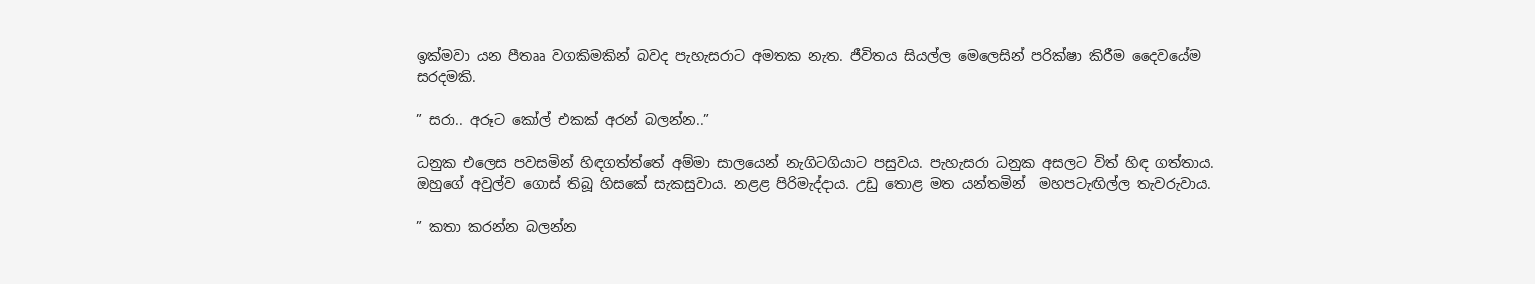ඉක්මවා යන පීතෲ වගකිමකින් බවද පැහැසරාට අමතක නැත. ජීවිතය සියල්ල මෙලෙසින් පරික්ෂා කිරීම දෛවයේම සරදමකි.

” සරා.. අරූට කෝල් එකක් අරන් බලන්න..”

ධනුක එලෙස පවසමින් හිඳගත්ත්තේ අම්මා සාලයෙන් නැගිටගියාට පසුවය. පැහැසරා ධනුක අසලට විත් හිඳ ගත්තාය. ඔහුගේ අවුල්ව ගොස් තිබූ හිසකේ සැකසුවාය. නළළ පිරිමැද්දාය. උඩු තොළ මත යන්තමින්  මහපටැඟිල්ල තැවරුවාය.

” කතා කරන්න බලන්න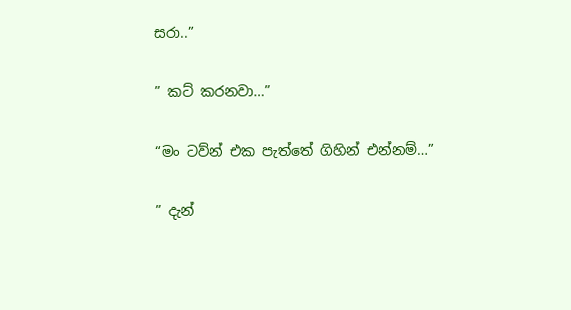සරා..”

” කට් කරනවා…”

“මං ටව්න් එක පැත්තේ ගිහින් එන්නම්…”

” දැන්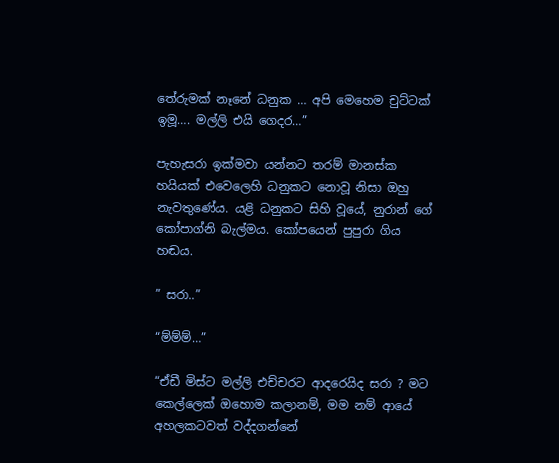තේරුමක් නෑනේ ධනුක … අපි මෙහෙම චුට්ටක් ඉමූ…. මල්ලි එයි ගෙදර…”

පැහැසරා ඉක්මවා යන්නට තරම් මානස්ක හයියක් එවෙලෙහි ධනුකට නොවූ නිසා ඔහු නැවතුණේය. යළි ධනුකට සිහි වූයේ, නුරාන් ගේ කෝපාග්නි බැල්මය. කෝපයෙන් පුපුරා ගිය  හඬය.

” සරා..”

“ම්ම්ම්…”

“ඒඩී මිස්ට මල්ලි එච්චරට ආදරෙයිද සරා ? මට කෙල්ලෙක් ඔහොම කලානම්, මම නම් ආයේ  අහලකටවත් වද්දගන්නේ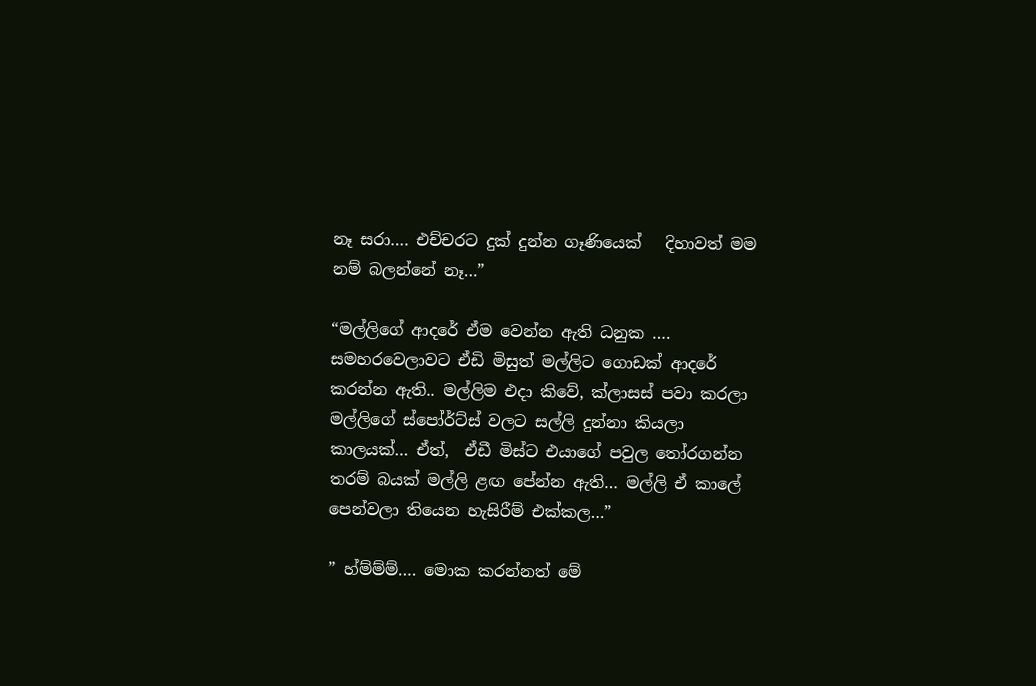නෑ සරා…. එච්චරට දුක් දුන්න ගෑණියෙක්   දිහාවත් මම නම් බලන්නේ නෑ…”

“මල්ලිගේ ආදරේ ඒම වෙන්න ඇති ධනුක …. සමහරවෙලාවට ඒඩි මිසුත් මල්ලිට ගොඩක් ආදරේ කරන්න ඇති.. මල්ලිම එදා කිවේ, ක්ලාසස් පවා කරලා මල්ලිගේ ස්පෝර්ට්ස් වලට සල්ලි දුන්නා කියලා කාලයක්… ඒත්,  ඒඩී මිස්ට එයාගේ පවුල තෝරගන්න තරම් බයක් මල්ලි ළඟ පේන්න ඇති… මල්ලි ඒ කාලේ පෙන්වලා තියෙන හැසිරීම් එක්කල…”

” හ්ම්ම්ම්…. මොක කරන්නත් මේ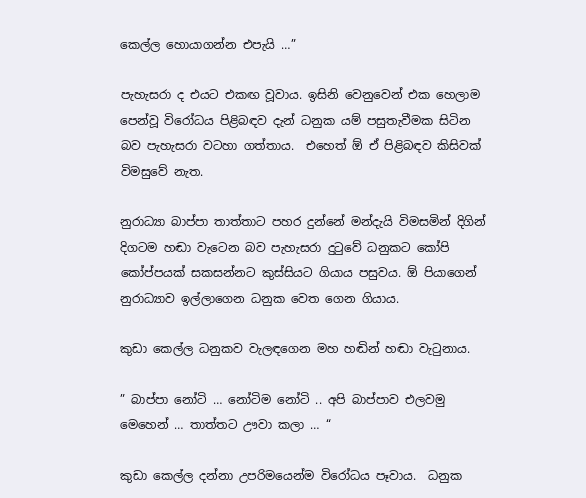කෙල්ල හොයාගන්න එපැයි …”

පැහැසරා ද එයට එකඟ වූවාය. ඉසිනි වෙනුවෙන් එක හෙලාම පෙන්වූ විරෝධය පිළිබඳව දැන් ධනුක යම් පසුතැවීමක සිටින බව පැහැසරා වටහා ගත්තාය.  එහෙත් ඕ ඒ පිළිබඳව කිසිවක් විමසුවේ නැත.

නුරාධ්‍යා බාප්පා තාත්තාට පහර දුන්නේ මන්දැයි විමසමින් දිගින් දිගටම හඬා වැටෙන බව පැහැසරා දුටුවේ ධනුකට කෝපි කෝප්පයක් සකසන්නට කුස්සියට ගියාය පසුවය. ඕ පියාගෙන් නුරාධ්‍යාව ඉල්ලාගෙන ධනුක වෙත ගෙන ගියාය.

කුඩා කෙල්ල ධනුකව වැලඳගෙන මහ හඬින් හඬා වැටුනාය.

” බාප්පා නෝටි … නෝටිම නෝටි .. අපි බාප්පාව එලවමු මෙහෙන් … තාත්තට ඌවා කලා … “

කුඩා කෙල්ල දන්නා උපරිමයෙන්ම විරෝධය පෑවාය.  ධනුක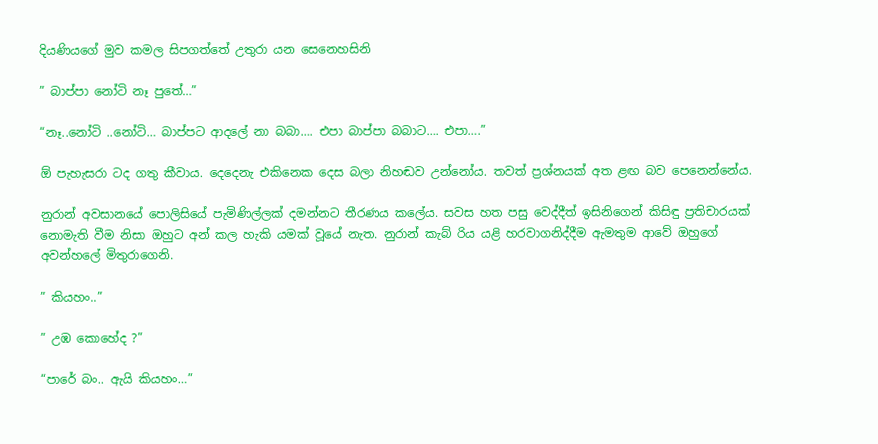දියණියගේ මුව කමල සිපගත්තේ උතුරා යන සෙනෙහසිනි

” බාප්පා නෝටි නෑ පුතේ…”

“නෑ..නෝටි ..නෝටි… බාප්පට ආදලේ නා බබා…. එපා බාප්පා බබාට…. එපා….”

ඕ පැහැසරා ටද ගතු කීවාය. දෙදෙනැ එකිනෙක දෙස බලා නිහඬව උන්නෝය. තවත් ප්‍රශ්නයක් අත ළඟ බව පෙනෙන්නේය.

නුරාන් අවසානයේ පොලිසියේ පැමිණිල්ලක් දමන්නට තීරණය කලේය. සවස හත පසු වෙද්දීත් ඉසිනිගෙන් කිසිඳු ප්‍රතිචාරයක් නොමැති වීම නිසා ඔහුට අන් කල හැකි යමක් වූයේ නැත. නුරාන් කැබ් රිය යළි හරවාගනිද්දීම ඇමතුම ආවේ ඔහුගේ අවන්හලේ මිතුරාගෙනි.

” කියහං..”

” උඹ කොහේද ?”

“පාරේ බං.. ඇයි කියහං…”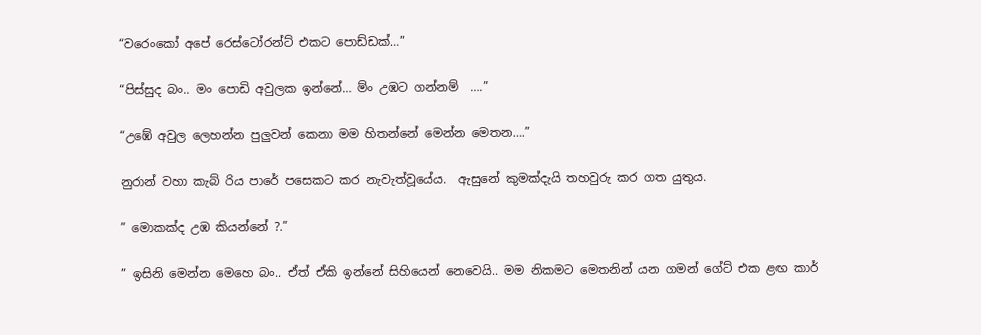“වරෙංකෝ අපේ රෙස්ටෝරන්ට් එකට පොඩ්ඩක්…”

“පිස්සුද බං.. මං පොඩි අවුලක ඉන්නේ… ම්ං උඹට ගන්නම්  ….”

“උඹේ අවුල ලෙහන්න පුලුවන් කෙනා මම හිතන්නේ මෙන්න මෙතන….”

නුරාන් වහා කැබ් රිය පාරේ පසෙකට කර නැවැත්වූයේය.  ඇසුනේ කුමක්දැයි තහවුරු කර ගත යුතුය.

” මොකක්ද උඹ කියන්නේ ?.”

” ඉසිනි මෙන්න මෙහෙ බං.. ඒත් ඒකි ඉන්නේ සිහියෙන් නෙවෙයි.. මම නිකමට මෙතනින් යන ගමන් ගේට් එක ළඟ කාර්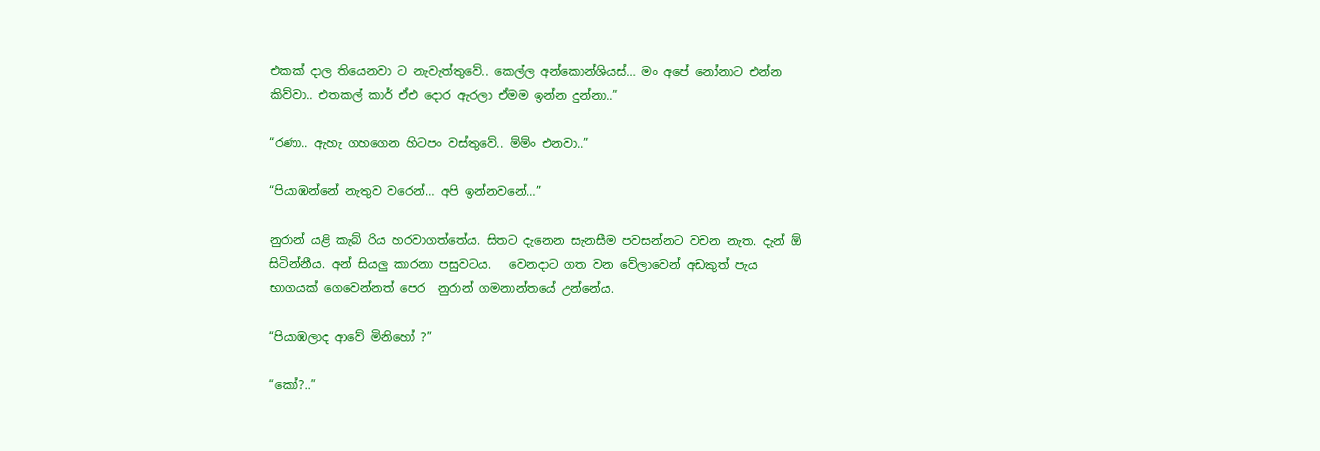එකක් දාල තියෙනවා ට නැවැත්තුවේ.. කෙල්ල අන්කොන්ශියස්… මං අපේ නෝනාට එන්න කිව්වා.. එතකල් කාර් ඒඑ දොර ඇරලා ඒමම ඉන්න දුන්නා..”

“රණා.. ඇහැ ගහගෙන හිටපං වස්තුවේ.. ම්ම්ං එනවා..”

“පියාඹන්නේ නැතුව වරෙන්… අපි ඉන්නවනේ…”

නුරාන් යළි කැබ් රිය හරවාගත්තේය. සිතට දැනෙන සැනසීම පවසන්නට වචන නැත. දැන් ඕ සිටින්නීය. අන් සියලු කාරනා පසුවටය.   වෙනදාට ගත වන වේලාවෙන් අඩකුත් පැය භාගයක් ගෙවෙන්නත් පෙර  නුරාන් ගමනාන්තයේ උන්නේය.

“පියාඹලාද ආවේ මිනිහෝ ?”

“කෝ?..”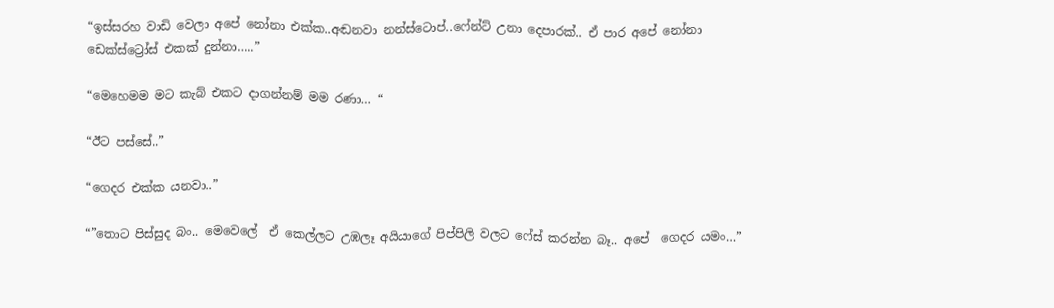“ඉස්සරහ වාඩි වෙලා අපේ නෝනා එක්ක..අඬනවා නන්ස්ටොප්..ෆේන්ට් උනා දෙපාරක්.. ඒ පාර අපේ නෝනා ඩෙක්ස්ට්‍රෝස් එකක් දුන්නා…..”

“මෙහෙමම මට කැබ් එකට දාගන්නම් මම රණා… “

“ඊට පස්සේ..”

“ගෙදර එක්ක යනවා..”

“”තොට පිස්සුද බං.. මෙවෙලේ  ඒ කෙල්ලට උඹලෑ අයියාගේ පිප්පිලි වලට ෆේස් කරන්න බෑ.. අපේ  ගෙදර යමං…”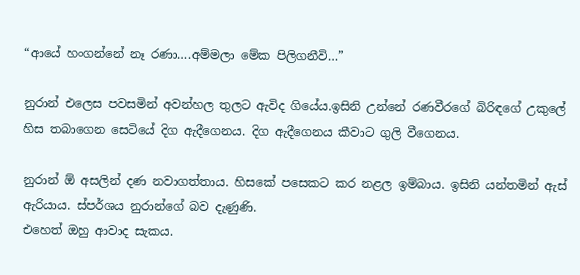“ආයේ හංගන්නේ නෑ රණා….අම්මලා මේක පිලිගනීවි…”

නුරාන් එලෙස පවසමින් අවන්හල තුලට ඇවිද ගියේය.ඉසිනි උන්නේ රණවීරගේ බිරිඳගේ උකුලේ හිස තබාගෙන සෙටියේ දිග ඇදීගෙනය. දිග ඇදීගෙනය කීවාට ගුලි වීගෙනය.

නුරාන් ඕ අසලින් දණ නවාගත්තාය. හිසකේ පසෙකට කර නළල ඉම්බාය. ඉසිනි යන්තමින් ඇස් ඇරියාය. ස්පර්ශය නුරාන්ගේ බව දැණුණි.
එහෙත් ඔහු ආවාද සැකය.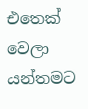එතෙක් වෙලා යන්තමට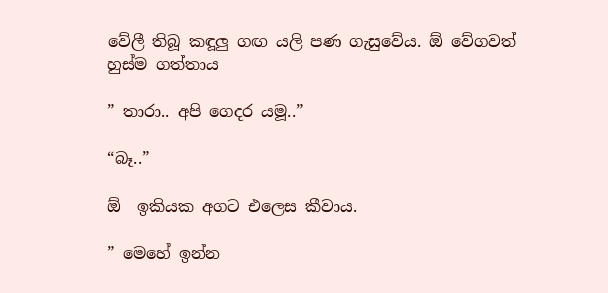වේලී තිබූ කඳූලු ගඟ යලි පණ ගැසුවේය. ඕ වේගවත් හුස්ම ගත්තාය

” තාරා.. අපි ගෙදර යමූ..”

“බෑ..”

ඕ  ඉකියක අගට එලෙස කීවාය.

” මෙහේ ඉන්න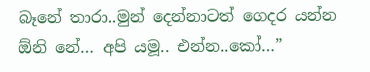බෑනේ තාරා..මුන් දෙන්නාටත් ගෙදර යන්න ඕනි නේ… අපි යමූ.. එන්න..කෝ…”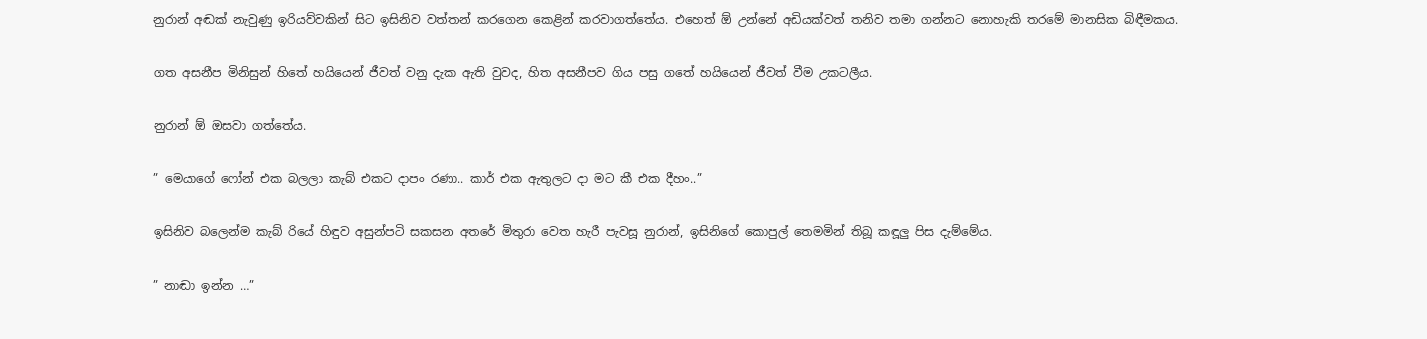නුරාන් අඬක් නැවුණු ඉරියව්වකින් සිට ඉසිනිව වත්තන් කරගෙන කෙළින් කරවාගත්තේය. එහෙත් ඕ උන්නේ අඩියක්වත් තනිව තමා ගන්නට නොහැකි තරමේ මානසික බිඳීමකය.

ගත අසනීප මිනිසුන් හිතේ හයියෙන් ජීවත් වනු දැක ඇති වුවද, හිත අසනීපව ගිය පසු ගතේ හයියෙන් ජීවත් වීම උකටලීය.

නුරාන් ඕ ඔසවා ගත්තේය.

” මෙයාගේ ෆෝන් එක බලලා කැබ් එකට දාපං රණා.. කාර් එක ඇතුලට දා මට කී එක දීහං..”

ඉසිනිව බලෙන්ම කැබ් රියේ හිඳුව අසුන්පටි සකසන අතරේ මිතුරා වෙත හැරී පැවසූ නුරාන්, ඉසිනිගේ කොපුල් තෙමමින් තිබූ කඳූලු පිස දැම්මේය.

” නාඬා ඉන්න …”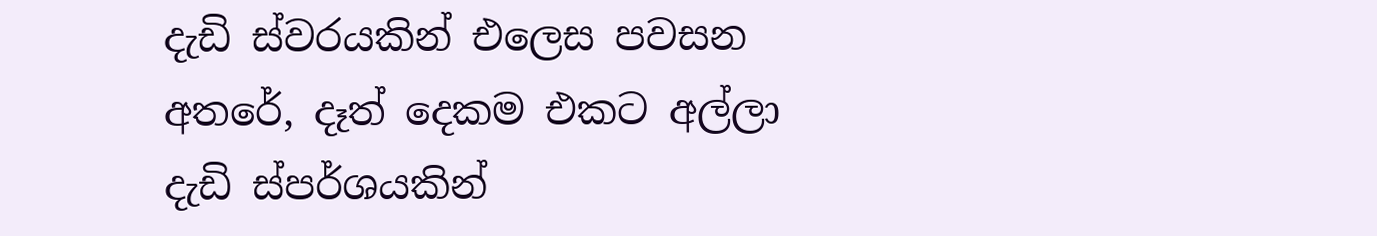දැඩි ස්වරයකින් එලෙස පවසන අතරේ, දෑත් දෙකම එකට අල්ලා දැඩි ස්පර්ශයකින්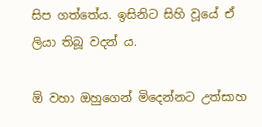සිප ගත්තේය. ඉසිනිට සිහි වූයේ ඒ ලියා තිබූ වදන් ය.

ඕ වහා ඔහුගෙන් මිදෙන්නට උත්සාහ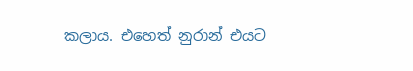කලාය. එහෙත් නුරාන් එයට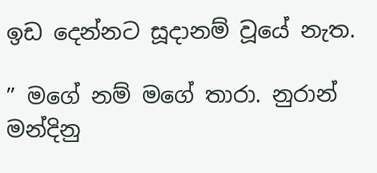ඉඩ දෙන්නට සූදානම් වූයේ නැත.

” මගේ නම් මගේ තාරා. නුරාන් මන්දිනු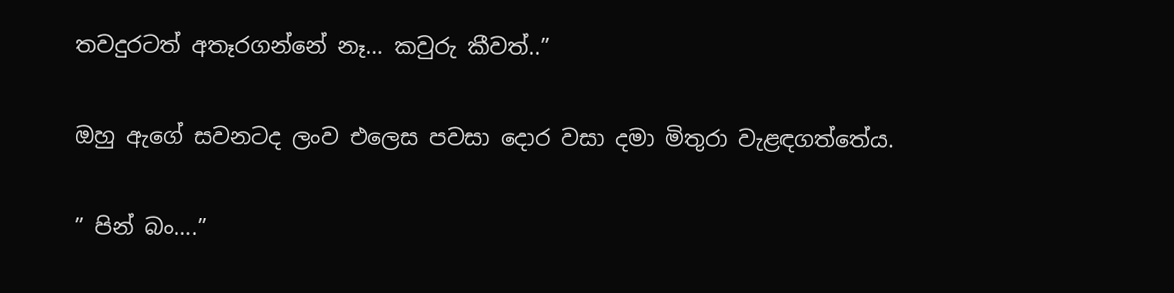තවදුරටත් අතෑරගන්නේ නෑ… කවුරු කීවත්..”

ඔහු ඇගේ සවනටද ලංව එලෙස පවසා දොර වසා දමා මිතුරා වැළඳගත්තේය.

” පින් බං….”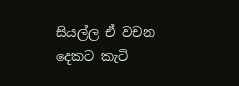සියල්ල ඒ වචන දෙකට කැටි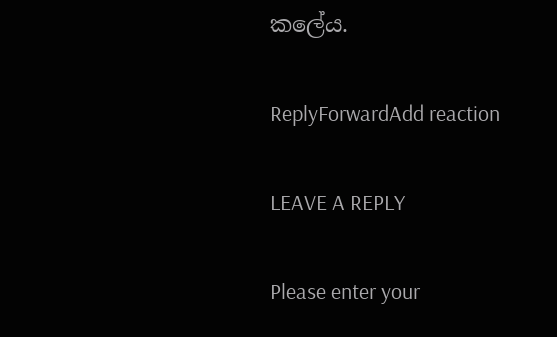කලේය.

ReplyForwardAdd reaction

LEAVE A REPLY

Please enter your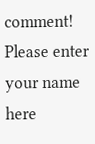comment!
Please enter your name here